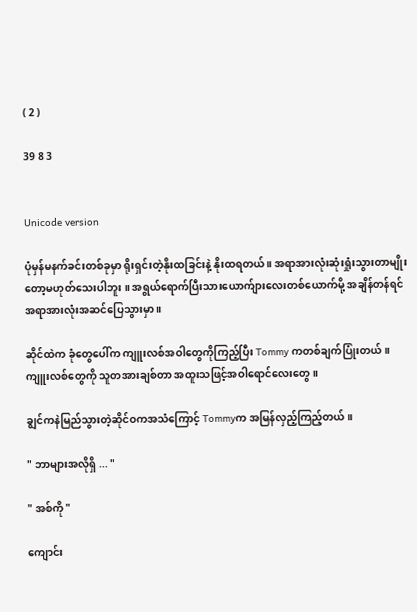( 2 )

39 8 3


Unicode version

ပုံမှန်မနက်ခင်းတစ်ခုမှာ ရိုးရှင်းတဲ့နိုးထခြင်းနဲ့ နိုးထရတယ် ။ အရာအားလုံးဆုံးရှုံးသွားတာမျိုးတော့မဟုတ်သေးပါဘူး ။ အရွယ်ရောက်ပြီးသားယောက်ျားလေးတစ်ယောက်မို့ အချိန်တန်ရင်အရာအားလုံးအဆင်ပြေသွားမှာ ။

ဆိုင်ထဲက ခုံတွေပေါ်က ကျူးလစ်အဝါတွေကိုကြည့်ပြီး Tommy ကတစ်ချက်ပြုံးတယ် ။ ကျူးလစ်တွေကို သူတအားချစ်တာ အထူးသဖြင့်အဝါရောင်လေးတွေ ။

ချွင်ကနဲမြည်သွားတဲ့ဆိုင်ဝကအသံကြောင့် Tommyက အမြန်လှည့်ကြည့်တယ် ။

" ဘာများအလိုရှိ ... "

" အစ်ကို "

ကျောင်း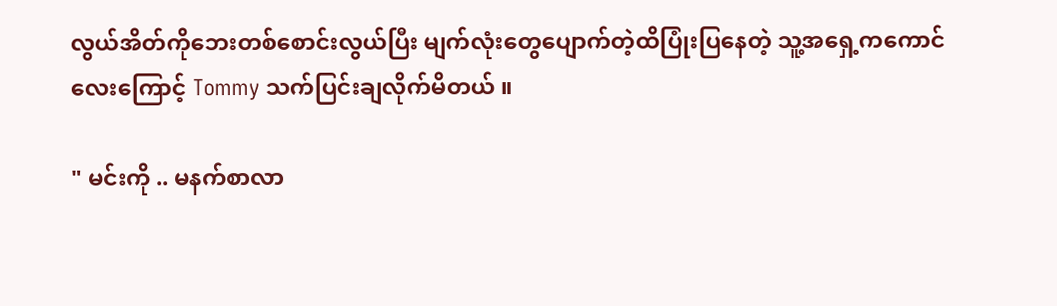လွယ်အိတ်ကိုဘေးတစ်စောင်းလွယ်ပြီး မျက်လုံးတွေပျောက်တဲ့ထိပြုံးပြနေတဲ့ ‌သူ့အရှေ့ကကောင်လေးကြောင့် Tommy သက်ပြင်းချလိုက်မိတယ် ။

" မင်းကို .. မနက်စာလာ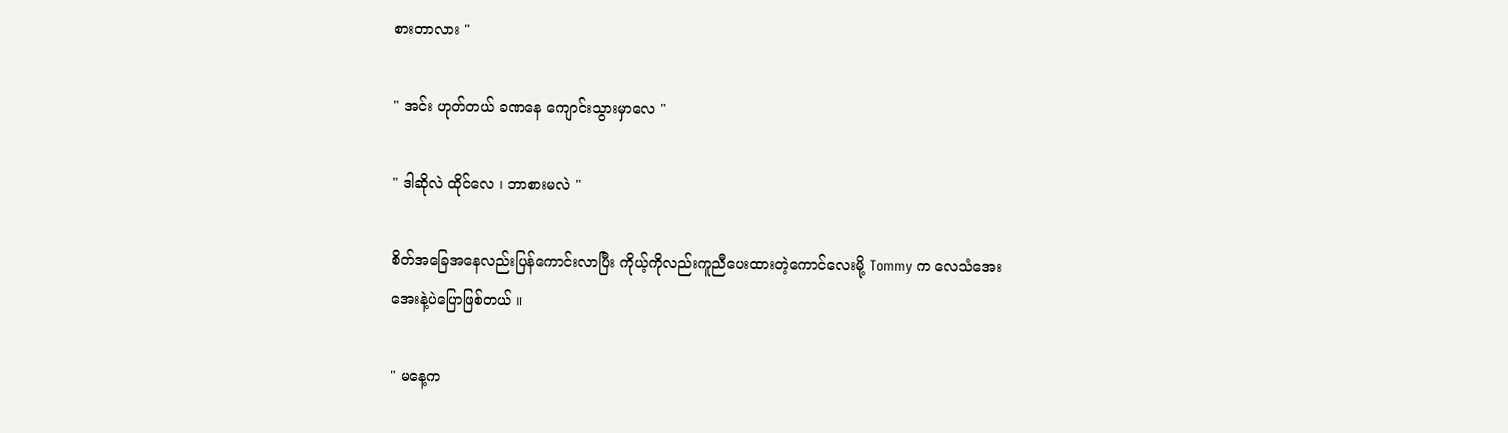စားတာလား "

" အင်း ဟုတ်တယ် ခဏနေ ကျောင်းသွားမှာလေ "

" ဒါဆိုလဲ ထိုင်လေ ၊ ဘာစားမလဲ "

စိတ်အခြေအနေလည်းပြန်ကောင်းလာပြီး ကိုယ့်ကိုလည်းကူညီပေးထားတဲ့ကောင်လေးမို့ Tommy က လေသံအေးအေးနဲ့ပဲပြောဖြစ်တယ် ။

" မနေ့က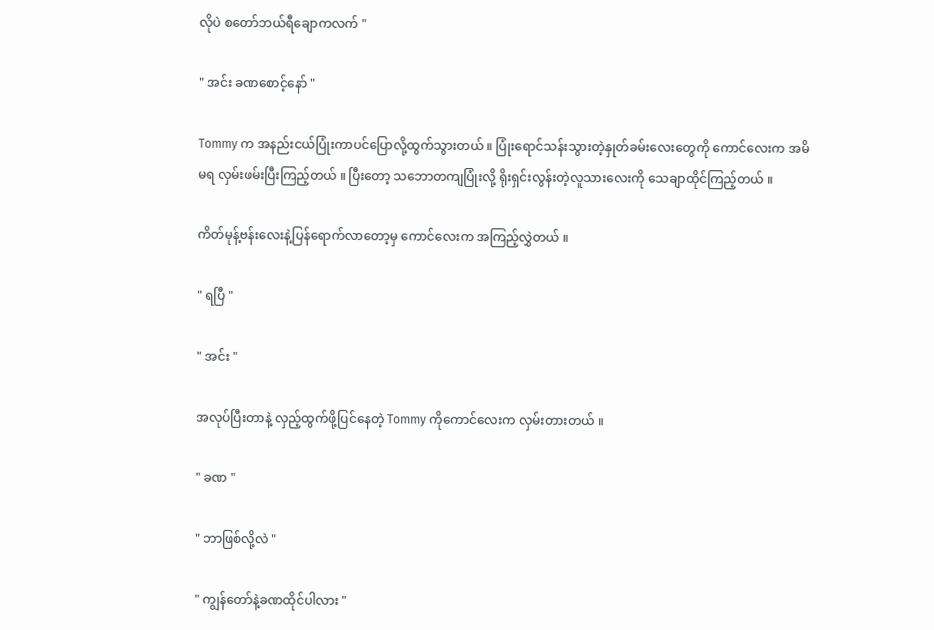လိုပဲ စတော်ဘယ်ရီချောကလက် "

" အင်း ခဏစောင့်နော် "

Tommy က အနည်းငယ်ပြုံးကာပင်ပြောလို့ထွက်သွားတယ် ။ ပြုံးရောင်သန်းသွားတဲ့နှုတ်ခမ်းလေးတွေကို ကောင်လေးက အမိမရ လှမ်းဖမ်းပြီးကြည့်တယ် ။ ပြီးတော့ သဘောတကျပြုံးလို့ ရိုးရှင်းလွန်းတဲ့လူသားလေးကို သေချာထိုင်ကြည့်တယ် ။

ကိတ်မုန့်ဗန်းလေးနဲ့ပြန်ရောက်လာတော့မှ ကောင်လေးက အကြည့်လွှဲတယ် ။

" ရပြီ "

" အင်း "

အလုပ်ပြီးတာနဲ့ လှည့်ထွက်ဖို့ပြင်နေတဲ့ Tommy ကိုကောင်လေးက လှမ်းတားတယ် ။

" ခဏ "

" ဘာဖြစ်လို့လဲ "

" ကျွန်တော်နဲ့ခဏထိုင်ပါလား "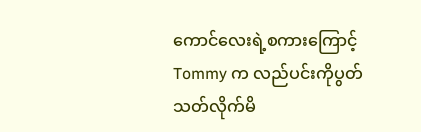ကောင်လေးရဲ့စကားကြောင့် Tommy က လည်ပင်းကိုပွတ်သတ်လိုက်မိ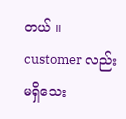တယ် ။ customer လည်း မရှိသေး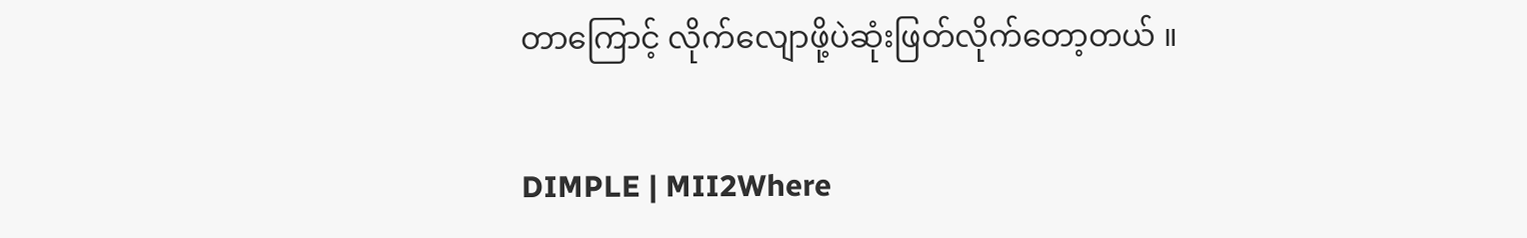တာကြောင့် လိုက်လျောဖို့ပဲဆုံးဖြတ်လိုက်တော့တယ် ။

DIMPLE | MII2Where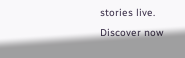stories live. Discover now